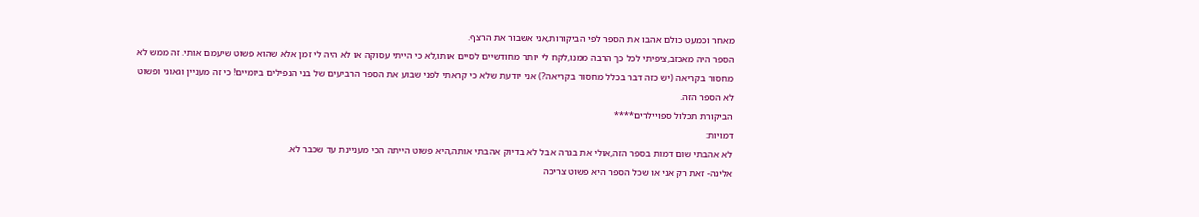מאחר וכמעט כולם אהבו את הספר לפי הביקורות,אני אשבור את הרצף.
הספר היה מאכזב,ציפיתי לכל כך הרבה ממנו,לקח לי יותר מחודשיים לסיים אותו,לא כי הייתי עסוקה או לא היה לי זמן אלא שהוא פשוט שיעמם אותי. זה ממש לא מחסור בקריאה (יש כזה דבר בכלל מחסור בקריאה?) אני יודעת שלא כי קראתי לפני שבוע את הספר הרביעים של בני הנפילים ביומיים! כי זה מעניין וגאוני ופשוט לא הספר הזה.
הביקורת תכלול ספויילרים****
דמויות:
לא אהבתי שום דמות בספר הזה,אולי את בגרה אבל לא בדיוק אהבתי אותה,היא פשוט הייתה הכי מעניינת עד שכבר לא.
אלינה- זאת רק אני או שכל הספר היא פשוט צריכה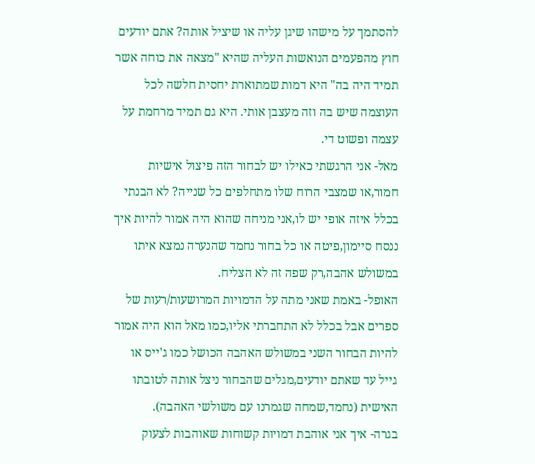להסתמך על מישהו שיגן עליה או שיציל אותה? אתם יודעים חוץ מהפעמים הנואשות העליה שהיא "מצאה את כוחה אשר תמיד היה בה" היא דמות שמתוארת יחסית חלשה לכל העוצמה שיש בה וזה מעצבן אותי. היא גם תמיד מרחמת על עצמה ופשוט די.
מאל- אני הרגשתי כאילו יש לבחור הזה פיצול אישיות חמור,או שמצבי הרוח שלו מתחלפים כל שנייה? לא הבנתי בכלל איזה אופי יש לו,אני מניחה שהוא היה אמור להיות איך ננסח סיימון,פיטה או כל בחור נחמד שהנערה נמצא איתו במשולש אהבה,רק שפה זה לא הצליח.
האופל- באמת שאני מתה על הדמויות המרושעות/רעות של ספרים אבל בכלל לא התחברתי אליו,כמו מאל הוא היה אמור להיות הבחור השני במשולש האהבה הכושל כמו ג'ייס או גייל עד שאתם יודעים,מגלים שהבחור ניצל אותה לטובתו האישית (נחמד,שמחה שגמרנו עם משולשי האהבה).
בגרה- איך אני אוהבת דמויות קשוחות שאוהבות לצעוק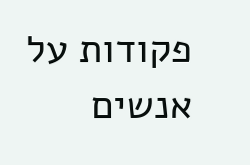פקודות על אנשים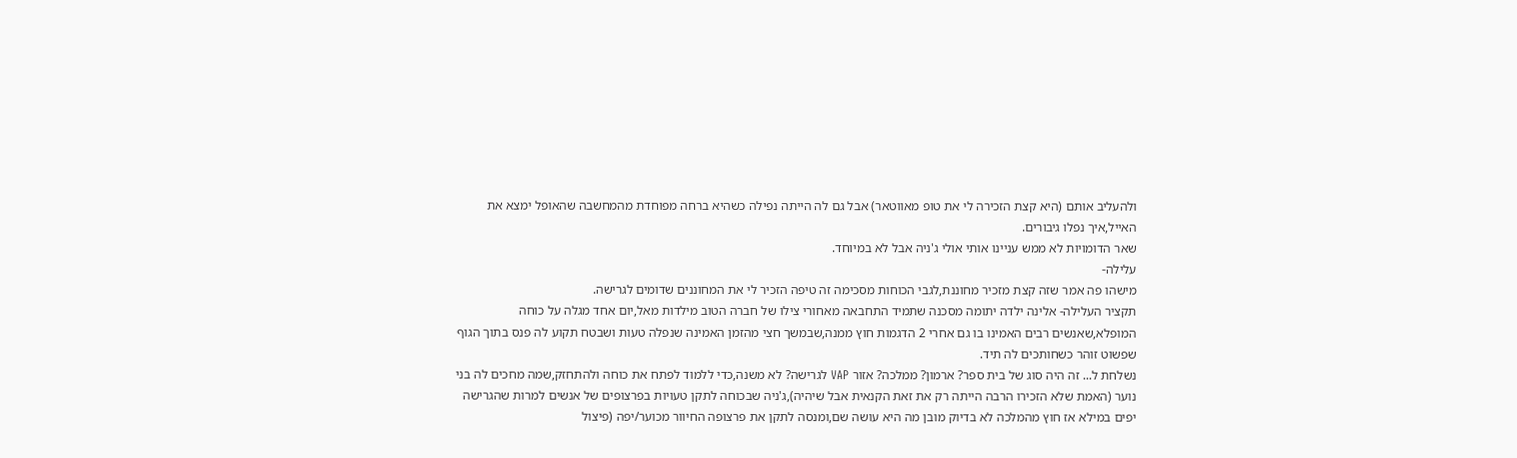ולהעליב אותם (היא קצת הזכירה לי את טופ מאווטאר) אבל גם לה הייתה נפילה כשהיא ברחה מפוחדת מהמחשבה שהאופל ימצא את האייל,איך נפלו גיבורים.
שאר הדומויות לא ממש עניינו אותי אולי ג'ניה אבל לא במיוחד.
עלילה-
מישהו פה אמר שזה קצת מזכיר מחוננת,לגבי הכוחות מסכימה זה טיפה הזכיר לי את המחוננים שדומים לגרישה.
תקציר העלילה- אלינה ילדה יתומה מסכנה שתמיד התחבאה מאחורי צילו של חברה הטוב מילדות מאל,יום אחד מגלה על כוחה המופלא,שאנשים רבים האמינו בו גם אחרי 2 הדגמות חוץ ממנה,שבמשך חצי מהזמן האמינה שנפלה טעות ושבטח תקוע לה פנס בתוך הגוף שפשוט זוהר כשחותכים לה תיד.
נשלחת ל... זה היה סוג של בית ספר? ארמון? ממלכה? אזור VAP לגרישה? לא משנה,כדי ללמוד לפתח את כוחה ולהתחזק,שמה מחכים לה בני נוער (האמת שלא הזכירו הרבה הייתה רק את זאת הקנאית אבל שיהיה),ג'ניה שבכוחה לתקן טעויות בפרצופים של אנשים למרות שהגרישה יפים במילא אז חוץ מהמלכה לא בדיוק מובן מה היא עושה שם,ומנסה לתקן את פרצופה החיוור מכוער/יפה (פיצול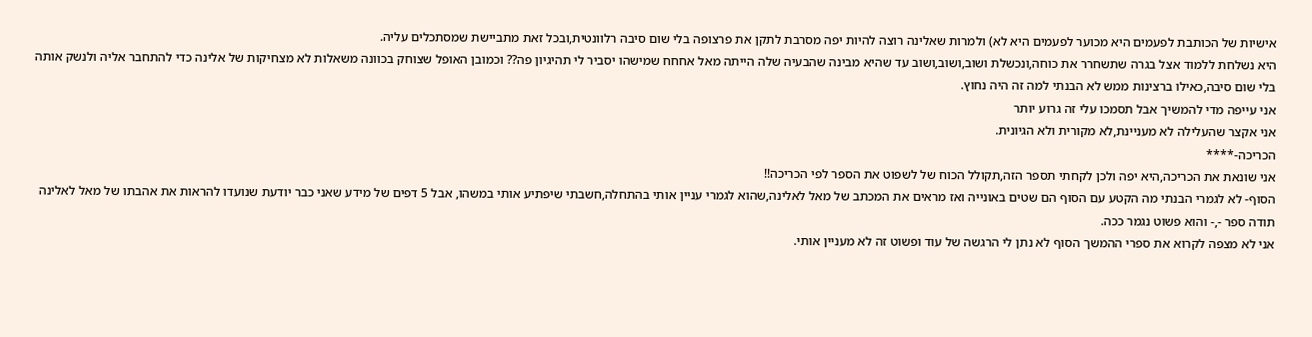אישיות של הכותבת לפעמים היא מכוער לפעמים היא לא) ולמרות שאלינה רוצה להיות יפה מסרבת לתקן את פרצופה בלי שום סיבה רלוונטית,ובכל זאת מתביישת שמסתכלים עליה.
היא נשלחת ללמוד אצל בגרה שתשחרר את כוחה,ונכשלת ושוב,ושוב,ושוב עד שהיא מבינה שהבעיה שלה הייתה מאל אחחח שמישהו יסביר לי תהיגיון פה?? וכמובן האופל שצוחק בכוונה משאלות לא מצחיקות של אלינה כדי להתחבר אליה ולנשק אותה בלי שום סיבה,כאילו ברצינות ממש לא הבנתי למה זה היה נחוץ.
אני עייפה מדי להמשיך אבל תסמכו עלי זה גרוע יותר
אני אקצר שהעלילה לא מעניינת,לא מקורית ולא הגיונית.
הכריכה-****
אני שונאת את הכריכה,היא יפה ולכן לקחתי תספר הזה,תקולל הכוח של לשפוט את הספר לפי הכריכה!!
הסוף- לא לגמרי הבנתי מה הקטע עם הסוף הם שטים באונייה ואז מראים את המכתב של מאל לאלינה,שהוא לגמרי עניין אותי בהתחלה,חשבתי שיפתיע אותי במשהו, אבל 5 דפים של מידע שאני כבר יודעת שנועדו להראות את אהבתו של מאל לאלינה תודה ספר -,- והוא פשוט נגמר ככה.
אני לא מצפה לקרוא את ספרי ההמשך הסוף לא נתן לי הרגשה של עוד ופשוט זה לא מעניין אותי.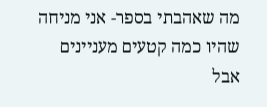מה שאהבתי בספר- אני מניחה שהיו כמה קטעים מעניינים אבל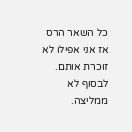כל השאר הרס אז אני אפילו לא זוכרת אותם.
לבסוף לא ממליצה.